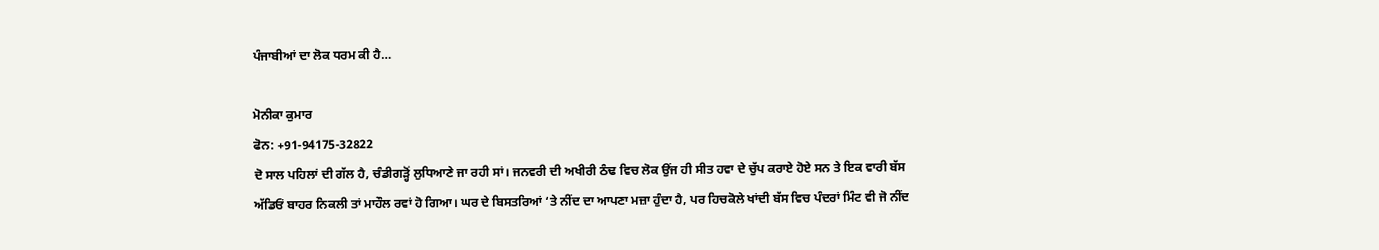ਪੰਜਾਬੀਆਂ ਦਾ ਲੋਕ ਧਰਮ ਕੀ ਹੈ…

ਮੋਨੀਕਾ ਕੁਮਾਰ
ਫੋਨ: +91-94175-32822
ਦੋ ਸਾਲ ਪਹਿਲਾਂ ਦੀ ਗੱਲ ਹੈ, ਚੰਡੀਗੜ੍ਹੋਂ ਲੁਧਿਆਣੇ ਜਾ ਰਹੀ ਸਾਂ। ਜਨਵਰੀ ਦੀ ਅਖੀਰੀ ਠੰਢ ਵਿਚ ਲੋਕ ਉਂਜ ਹੀ ਸੀਤ ਹਵਾ ਦੇ ਚੁੱਪ ਕਰਾਏ ਹੋਏ ਸਨ ਤੇ ਇਕ ਵਾਰੀ ਬੱਸ ਅੱਡਿਓਂ ਬਾਹਰ ਨਿਕਲੀ ਤਾਂ ਮਾਹੌਲ ਰਵਾਂ ਹੋ ਗਿਆ। ਘਰ ਦੇ ਬਿਸਤਰਿਆਂ ‘ਤੇ ਨੀਂਦ ਦਾ ਆਪਣਾ ਮਜ਼ਾ ਹੁੰਦਾ ਹੈ, ਪਰ ਹਿਚਕੋਲੇ ਖਾਂਦੀ ਬੱਸ ਵਿਚ ਪੰਦਰਾਂ ਮਿੰਟ ਵੀ ਜੋ ਨੀਂਦ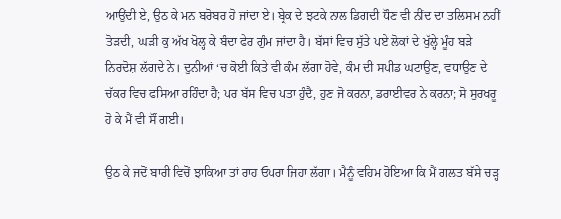ਆਉਂਦੀ ਏ, ਉਠ ਕੇ ਮਨ ਬਰੋਬਰ ਹੋ ਜਾਂਦਾ ਏ। ਬ੍ਰੇਕ ਦੇ ਝਟਕੇ ਨਾਲ ਡਿਗਦੀ ਧੌਣ ਵੀ ਨੀਂਦ ਦਾ ਤਲਿਸਮ ਨਹੀਂ ਤੋੜਦੀ, ਘੜੀ ਕੁ ਅੱਖ ਖੋਲ੍ਹ ਕੇ ਬੰਦਾ ਫੇਰ ਗੁੰਮ ਜਾਂਦਾ ਹੈ। ਬੱਸਾਂ ਵਿਚ ਸੁੱਤੇ ਪਏ ਲੋਕਾਂ ਦੇ ਖੁੱਲ੍ਹੇ ਮੂੰਹ ਬੜੇ ਨਿਰਦੋਸ਼ ਲੱਗਦੇ ਨੇ। ਦੁਨੀਆਂ ‘ਚ ਕੋਈ ਕਿਤੇ ਵੀ ਕੰਮ ਲੱਗਾ ਹੋਵੇ, ਕੰਮ ਦੀ ਸਪੀਡ ਘਟਾਉਣ, ਵਧਾਉਣ ਦੇ ਚੱਕਰ ਵਿਚ ਫਸਿਆ ਰਹਿੰਦਾ ਹੈ; ਪਰ ਬੱਸ ਵਿਚ ਪਤਾ ਹੁੰਦੈ, ਹੁਣ ਜੋ ਕਰਨਾ, ਡਰਾਈਵਰ ਨੇ ਕਰਨਾ; ਸੋ ਸੁਰਖਰੂ ਹੋ ਕੇ ਮੈਂ ਵੀ ਸੌਂ ਗਈ।

ਉਠ ਕੇ ਜਦੋਂ ਬਾਰੀ ਵਿਚੋਂ ਝਾਕਿਆ ਤਾਂ ਰਾਹ ਓਪਰਾ ਜਿਹਾ ਲੱਗਾ। ਮੈਨੂੰ ਵਹਿਮ ਹੋਇਆ ਕਿ ਮੈਂ ਗਲਤ ਬੱਸੇ ਚੜ੍ਹ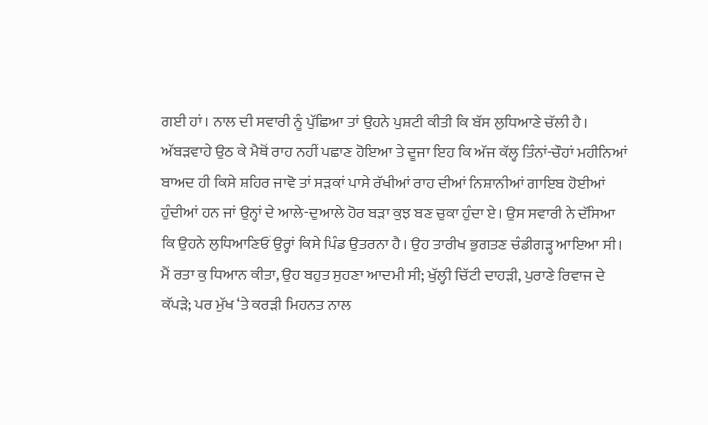ਗਈ ਹਾਂ। ਨਾਲ ਦੀ ਸਵਾਰੀ ਨੂੰ ਪੁੱਛਿਆ ਤਾਂ ਉਹਨੇ ਪੁਸ਼ਟੀ ਕੀਤੀ ਕਿ ਬੱਸ ਲੁਧਿਆਣੇ ਚੱਲੀ ਹੈ। ਅੱਬੜਵਾਹੇ ਉਠ ਕੇ ਮੈਥੋਂ ਰਾਹ ਨਹੀਂ ਪਛਾਣ ਹੋਇਆ ਤੇ ਦੂਜਾ ਇਹ ਕਿ ਅੱਜ ਕੱਲ੍ਹ ਤਿੰਨਾਂ-ਚੌਹਾਂ ਮਹੀਨਿਆਂ ਬਾਅਦ ਹੀ ਕਿਸੇ ਸ਼ਹਿਰ ਜਾਵੋ ਤਾਂ ਸੜਕਾਂ ਪਾਸੇ ਰੱਖੀਆਂ ਰਾਹ ਦੀਆਂ ਨਿਸ਼ਾਨੀਆਂ ਗਾਇਬ ਹੋਈਆਂ ਹੁੰਦੀਆਂ ਹਨ ਜਾਂ ਉਨ੍ਹਾਂ ਦੇ ਆਲੇ-ਦੁਆਲੇ ਹੋਰ ਬੜਾ ਕੁਝ ਬਣ ਚੁਕਾ ਹੁੰਦਾ ਏ। ਉਸ ਸਵਾਰੀ ਨੇ ਦੱਸਿਆ ਕਿ ਉਹਨੇ ਲੁਧਿਆਣਿਓਂ ਉਰ੍ਹਾਂ ਕਿਸੇ ਪਿੰਡ ਉਤਰਨਾ ਹੈ। ਉਹ ਤਾਰੀਖ ਭੁਗਤਣ ਚੰਡੀਗੜ੍ਹ ਆਇਆ ਸੀ। ਮੈਂ ਰਤਾ ਕੁ ਧਿਆਨ ਕੀਤਾ, ਉਹ ਬਹੁਤ ਸੁਹਣਾ ਆਦਮੀ ਸੀ; ਖੁੱਲ੍ਹੀ ਚਿੱਟੀ ਦਾਹੜੀ, ਪੁਰਾਣੇ ਰਿਵਾਜ ਦੇ ਕੱਪੜੇ; ਪਰ ਮੁੱਖ ‘ਤੇ ਕਰੜੀ ਮਿਹਨਤ ਨਾਲ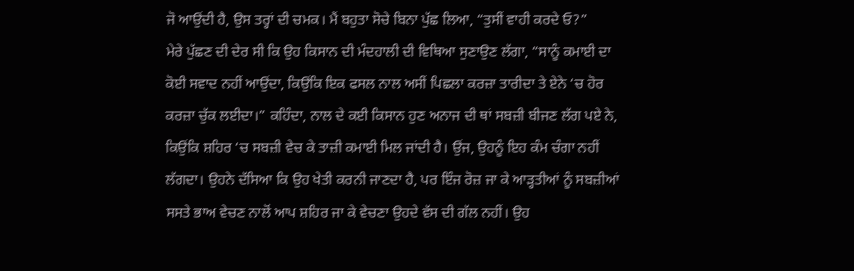ਜੋ ਆਉਂਦੀ ਹੈ, ਉਸ ਤਰ੍ਹਾਂ ਦੀ ਚਮਕ। ਮੈਂ ਬਹੁਤਾ ਸੋਚੇ ਬਿਨਾ ਪੁੱਛ ਲਿਆ, “ਤੁਸੀਂ ਵਾਹੀ ਕਰਦੇ ਓ?”
ਮੇਰੇ ਪੁੱਛਣ ਦੀ ਦੇਰ ਸੀ ਕਿ ਉਹ ਕਿਸਾਨ ਦੀ ਮੰਦਹਾਲੀ ਦੀ ਵਿਥਿਆ ਸੁਣਾਉਣ ਲੱਗਾ, “ਸਾਨੂੰ ਕਮਾਈ ਦਾ ਕੋਈ ਸਵਾਦ ਨਹੀਂ ਆਉਂਦਾ, ਕਿਉਂਕਿ ਇਕ ਫਸਲ ਨਾਲ ਅਸੀਂ ਪਿਛਲਾ ਕਰਜ਼ਾ ਤਾਰੀਦਾ ਤੇ ਏਨੇ ‘ਚ ਹੋਰ ਕਰਜ਼ਾ ਚੁੱਕ ਲਈਦਾ।” ਕਹਿੰਦਾ, ਨਾਲ ਦੇ ਕਈ ਕਿਸਾਨ ਹੁਣ ਅਨਾਜ ਦੀ ਥਾਂ ਸਬਜ਼ੀ ਬੀਜਣ ਲੱਗ ਪਏ ਨੇ, ਕਿਉਂਕਿ ਸ਼ਹਿਰ ‘ਚ ਸਬਜ਼ੀ ਵੇਚ ਕੇ ਤਾਜ਼ੀ ਕਮਾਈ ਮਿਲ ਜਾਂਦੀ ਹੈ। ਉਂਜ, ਉਹਨੂੰ ਇਹ ਕੰਮ ਚੰਗਾ ਨਹੀਂ ਲੱਗਦਾ। ਉਹਨੇ ਦੱਸਿਆ ਕਿ ਉਹ ਖੇਤੀ ਕਰਨੀ ਜਾਣਦਾ ਹੈ, ਪਰ ਇੰਜ ਰੋਜ਼ ਜਾ ਕੇ ਆੜ੍ਹਤੀਆਂ ਨੂੰ ਸਬਜ਼ੀਆਂ ਸਸਤੇ ਭਾਅ ਵੇਚਣ ਨਾਲੋਂ ਆਪ ਸ਼ਹਿਰ ਜਾ ਕੇ ਵੇਚਣਾ ਉਹਦੇ ਵੱਸ ਦੀ ਗੱਲ ਨਹੀਂ। ਉਹ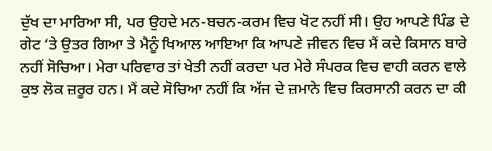ਦੁੱਖ ਦਾ ਮਾਰਿਆ ਸੀ, ਪਰ ਉਹਦੇ ਮਨ-ਬਚਨ-ਕਰਮ ਵਿਚ ਖੋਟ ਨਹੀਂ ਸੀ। ਉਹ ਆਪਣੇ ਪਿੰਡ ਦੇ ਗੇਟ ‘ਤੇ ਉਤਰ ਗਿਆ ਤੇ ਮੈਨੂੰ ਖਿਆਲ ਆਇਆ ਕਿ ਆਪਣੇ ਜੀਵਨ ਵਿਚ ਮੈਂ ਕਦੇ ਕਿਸਾਨ ਬਾਰੇ ਨਹੀਂ ਸੋਚਿਆ। ਮੇਰਾ ਪਰਿਵਾਰ ਤਾਂ ਖੇਤੀ ਨਹੀਂ ਕਰਦਾ ਪਰ ਮੇਰੇ ਸੰਪਰਕ ਵਿਚ ਵਾਹੀ ਕਰਨ ਵਾਲੇ ਕੁਝ ਲੋਕ ਜ਼ਰੂਰ ਹਨ। ਮੈਂ ਕਦੇ ਸੋਚਿਆ ਨਹੀਂ ਕਿ ਅੱਜ ਦੇ ਜ਼ਮਾਨੇ ਵਿਚ ਕਿਰਸਾਨੀ ਕਰਨ ਦਾ ਕੀ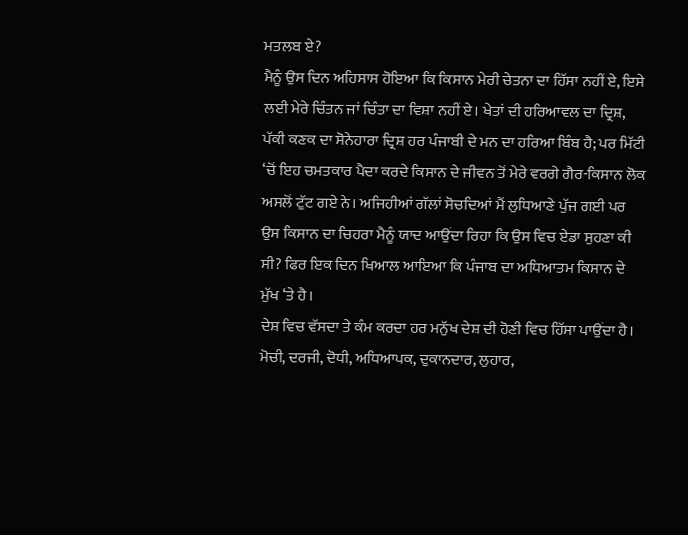ਮਤਲਬ ਏ?
ਮੈਨੂੰ ਉਸ ਦਿਨ ਅਹਿਸਾਸ ਹੋਇਆ ਕਿ ਕਿਸਾਨ ਮੇਰੀ ਚੇਤਨਾ ਦਾ ਹਿੱਸਾ ਨਹੀਂ ਏ, ਇਸੇ ਲਈ ਮੇਰੇ ਚਿੰਤਨ ਜਾਂ ਚਿੰਤਾ ਦਾ ਵਿਸ਼ਾ ਨਹੀਂ ਏ। ਖੇਤਾਂ ਦੀ ਹਰਿਆਵਲ ਦਾ ਦ੍ਰਿਸ਼, ਪੱਕੀ ਕਣਕ ਦਾ ਸੋਨੇਹਾਰਾ ਦ੍ਰਿਸ਼ ਹਰ ਪੰਜਾਬੀ ਦੇ ਮਨ ਦਾ ਹਰਿਆ ਬਿੰਬ ਹੈ; ਪਰ ਮਿੱਟੀ ‘ਚੋਂ ਇਹ ਚਮਤਕਾਰ ਪੈਦਾ ਕਰਦੇ ਕਿਸਾਨ ਦੇ ਜੀਵਨ ਤੋਂ ਮੇਰੇ ਵਰਗੇ ਗੈਰ-ਕਿਸਾਨ ਲੋਕ ਅਸਲੋਂ ਟੁੱਟ ਗਏ ਨੇ। ਅਜਿਹੀਆਂ ਗੱਲਾਂ ਸੋਚਦਿਆਂ ਮੈਂ ਲੁਧਿਆਣੇ ਪੁੱਜ ਗਈ ਪਰ ਉਸ ਕਿਸਾਨ ਦਾ ਚਿਹਰਾ ਮੈਨੂੰ ਯਾਦ ਆਉਂਦਾ ਰਿਹਾ ਕਿ ਉਸ ਵਿਚ ਏਡਾ ਸੁਹਣਾ ਕੀ ਸੀ? ਫਿਰ ਇਕ ਦਿਨ ਖਿਆਲ ਆਇਆ ਕਿ ਪੰਜਾਬ ਦਾ ਅਧਿਆਤਮ ਕਿਸਾਨ ਦੇ ਮੁੱਖ ‘ਤੇ ਹੈ।
ਦੇਸ਼ ਵਿਚ ਵੱਸਦਾ ਤੇ ਕੰਮ ਕਰਦਾ ਹਰ ਮਨੁੱਖ ਦੇਸ਼ ਦੀ ਹੋਣੀ ਵਿਚ ਹਿੱਸਾ ਪਾਉਂਦਾ ਹੈ। ਮੋਚੀ, ਦਰਜੀ, ਦੋਧੀ, ਅਧਿਆਪਕ, ਦੁਕਾਨਦਾਰ, ਲੁਹਾਰ,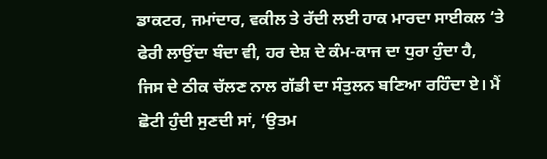ਡਾਕਟਰ, ਜਮਾਂਦਾਰ, ਵਕੀਲ ਤੇ ਰੱਦੀ ਲਈ ਹਾਕ ਮਾਰਦਾ ਸਾਈਕਲ ‘ਤੇ ਫੇਰੀ ਲਾਉਂਦਾ ਬੰਦਾ ਵੀ, ਹਰ ਦੇਸ਼ ਦੇ ਕੰਮ-ਕਾਜ ਦਾ ਧੁਰਾ ਹੁੰਦਾ ਹੈ, ਜਿਸ ਦੇ ਠੀਕ ਚੱਲਣ ਨਾਲ ਗੱਡੀ ਦਾ ਸੰਤੁਲਨ ਬਣਿਆ ਰਹਿੰਦਾ ਏ। ਮੈਂ ਛੋਟੀ ਹੁੰਦੀ ਸੁਣਦੀ ਸਾਂ, ‘ਉਤਮ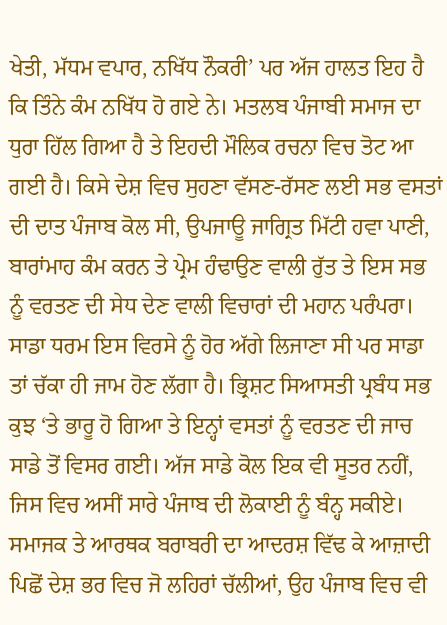ਖੇਤੀ, ਮੱਧਮ ਵਪਾਰ, ਨਖਿੱਧ ਨੌਕਰੀ’ ਪਰ ਅੱਜ ਹਾਲਤ ਇਹ ਹੈ ਕਿ ਤਿੰਨੇ ਕੰਮ ਨਖਿੱਧ ਹੋ ਗਏ ਨੇ। ਮਤਲਬ ਪੰਜਾਬੀ ਸਮਾਜ ਦਾ ਧੁਰਾ ਹਿੱਲ ਗਿਆ ਹੈ ਤੇ ਇਹਦੀ ਮੌਲਿਕ ਰਚਨਾ ਵਿਚ ਤੋਟ ਆ ਗਈ ਹੈ। ਕਿਸੇ ਦੇਸ਼ ਵਿਚ ਸੁਹਣਾ ਵੱਸਣ-ਰੱਸਣ ਲਈ ਸਭ ਵਸਤਾਂ ਦੀ ਦਾਤ ਪੰਜਾਬ ਕੋਲ ਸੀ, ਉਪਜਾਊ ਜਾਗ੍ਰਿਤ ਮਿੱਟੀ ਹਵਾ ਪਾਣੀ, ਬਾਰਾਂਮਾਹ ਕੰਮ ਕਰਨ ਤੇ ਪ੍ਰੇਮ ਹੰਢਾਉਣ ਵਾਲੀ ਰੁੱਤ ਤੇ ਇਸ ਸਭ ਨੂੰ ਵਰਤਣ ਦੀ ਸੇਧ ਦੇਣ ਵਾਲੀ ਵਿਚਾਰਾਂ ਦੀ ਮਹਾਨ ਪਰੰਪਰਾ। ਸਾਡਾ ਧਰਮ ਇਸ ਵਿਰਸੇ ਨੂੰ ਹੋਰ ਅੱਗੇ ਲਿਜਾਣਾ ਸੀ ਪਰ ਸਾਡਾ ਤਾਂ ਚੱਕਾ ਹੀ ਜਾਮ ਹੋਣ ਲੱਗਾ ਹੈ। ਭ੍ਰਿਸ਼ਟ ਸਿਆਸਤੀ ਪ੍ਰਬੰਧ ਸਭ ਕੁਝ ‘ਤੇ ਭਾਰੂ ਹੋ ਗਿਆ ਤੇ ਇਨ੍ਹਾਂ ਵਸਤਾਂ ਨੂੰ ਵਰਤਣ ਦੀ ਜਾਚ ਸਾਡੇ ਤੋਂ ਵਿਸਰ ਗਈ। ਅੱਜ ਸਾਡੇ ਕੋਲ ਇਕ ਵੀ ਸੂਤਰ ਨਹੀਂ, ਜਿਸ ਵਿਚ ਅਸੀਂ ਸਾਰੇ ਪੰਜਾਬ ਦੀ ਲੋਕਾਈ ਨੂੰ ਬੰਨ੍ਹ ਸਕੀਏ।
ਸਮਾਜਕ ਤੇ ਆਰਥਕ ਬਰਾਬਰੀ ਦਾ ਆਦਰਸ਼ ਵਿੱਢ ਕੇ ਆਜ਼ਾਦੀ ਪਿਛੋਂ ਦੇਸ਼ ਭਰ ਵਿਚ ਜੋ ਲਹਿਰਾਂ ਚੱਲੀਆਂ, ਉਹ ਪੰਜਾਬ ਵਿਚ ਵੀ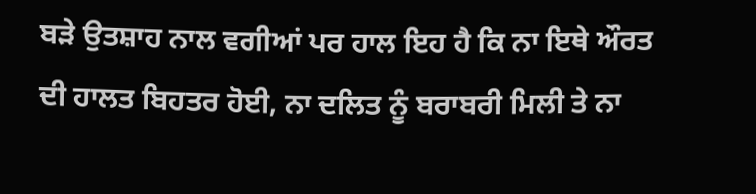ਬੜੇ ਉਤਸ਼ਾਹ ਨਾਲ ਵਗੀਆਂ ਪਰ ਹਾਲ ਇਹ ਹੈ ਕਿ ਨਾ ਇਥੇ ਔਰਤ ਦੀ ਹਾਲਤ ਬਿਹਤਰ ਹੋਈ, ਨਾ ਦਲਿਤ ਨੂੰ ਬਰਾਬਰੀ ਮਿਲੀ ਤੇ ਨਾ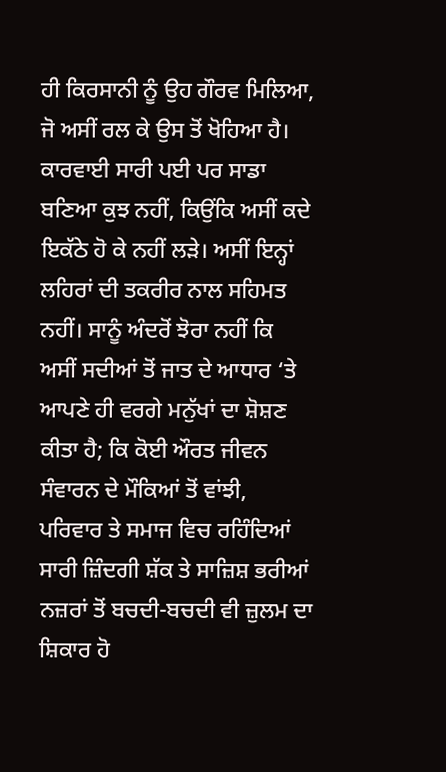ਹੀ ਕਿਰਸਾਨੀ ਨੂੰ ਉਹ ਗੌਰਵ ਮਿਲਿਆ, ਜੋ ਅਸੀਂ ਰਲ ਕੇ ਉਸ ਤੋਂ ਖੋਹਿਆ ਹੈ। ਕਾਰਵਾਈ ਸਾਰੀ ਪਈ ਪਰ ਸਾਡਾ ਬਣਿਆ ਕੁਝ ਨਹੀਂ, ਕਿਉਂਕਿ ਅਸੀਂ ਕਦੇ ਇਕੱਠੇ ਹੋ ਕੇ ਨਹੀਂ ਲੜੇ। ਅਸੀਂ ਇਨ੍ਹਾਂ ਲਹਿਰਾਂ ਦੀ ਤਕਰੀਰ ਨਾਲ ਸਹਿਮਤ ਨਹੀਂ। ਸਾਨੂੰ ਅੰਦਰੋਂ ਝੋਰਾ ਨਹੀਂ ਕਿ ਅਸੀਂ ਸਦੀਆਂ ਤੋਂ ਜਾਤ ਦੇ ਆਧਾਰ ‘ਤੇ ਆਪਣੇ ਹੀ ਵਰਗੇ ਮਨੁੱਖਾਂ ਦਾ ਸ਼ੋਸ਼ਣ ਕੀਤਾ ਹੈ; ਕਿ ਕੋਈ ਔਰਤ ਜੀਵਨ ਸੰਵਾਰਨ ਦੇ ਮੌਕਿਆਂ ਤੋਂ ਵਾਂਝੀ, ਪਰਿਵਾਰ ਤੇ ਸਮਾਜ ਵਿਚ ਰਹਿੰਦਿਆਂ ਸਾਰੀ ਜ਼ਿੰਦਗੀ ਸ਼ੱਕ ਤੇ ਸਾਜ਼ਿਸ਼ ਭਰੀਆਂ ਨਜ਼ਰਾਂ ਤੋਂ ਬਚਦੀ-ਬਚਦੀ ਵੀ ਜ਼ੁਲਮ ਦਾ ਸ਼ਿਕਾਰ ਹੋ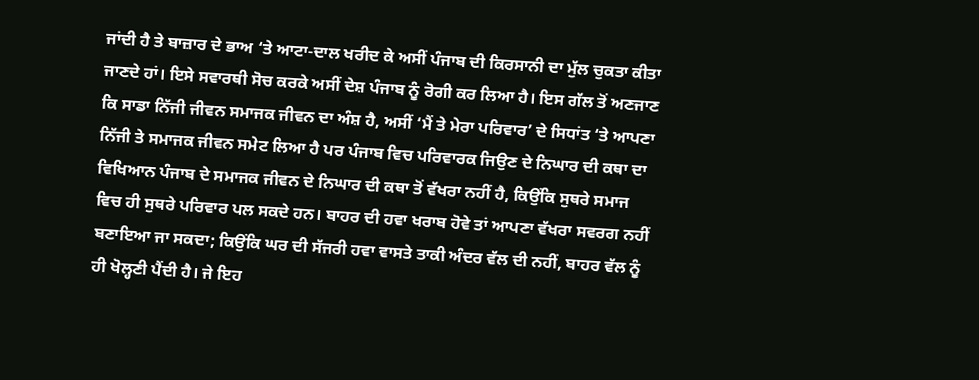ਜਾਂਦੀ ਹੈ ਤੇ ਬਾਜ਼ਾਰ ਦੇ ਭਾਅ ‘ਤੇ ਆਟਾ-ਦਾਲ ਖਰੀਦ ਕੇ ਅਸੀਂ ਪੰਜਾਬ ਦੀ ਕਿਰਸਾਨੀ ਦਾ ਮੁੱਲ ਚੁਕਤਾ ਕੀਤਾ ਜਾਣਦੇ ਹਾਂ। ਇਸੇ ਸਵਾਰਥੀ ਸੋਚ ਕਰਕੇ ਅਸੀਂ ਦੇਸ਼ ਪੰਜਾਬ ਨੂੰ ਰੋਗੀ ਕਰ ਲਿਆ ਹੈ। ਇਸ ਗੱਲ ਤੋਂ ਅਣਜਾਣ ਕਿ ਸਾਡਾ ਨਿੱਜੀ ਜੀਵਨ ਸਮਾਜਕ ਜੀਵਨ ਦਾ ਅੰਸ਼ ਹੈ, ਅਸੀਂ ‘ਮੈਂ ਤੇ ਮੇਰਾ ਪਰਿਵਾਰ’ ਦੇ ਸਿਧਾਂਤ ‘ਤੇ ਆਪਣਾ ਨਿੱਜੀ ਤੇ ਸਮਾਜਕ ਜੀਵਨ ਸਮੇਟ ਲਿਆ ਹੈ ਪਰ ਪੰਜਾਬ ਵਿਚ ਪਰਿਵਾਰਕ ਜਿਉਣ ਦੇ ਨਿਘਾਰ ਦੀ ਕਥਾ ਦਾ ਵਿਖਿਆਨ ਪੰਜਾਬ ਦੇ ਸਮਾਜਕ ਜੀਵਨ ਦੇ ਨਿਘਾਰ ਦੀ ਕਥਾ ਤੋਂ ਵੱਖਰਾ ਨਹੀਂ ਹੈ, ਕਿਉਂਕਿ ਸੁਥਰੇ ਸਮਾਜ ਵਿਚ ਹੀ ਸੁਥਰੇ ਪਰਿਵਾਰ ਪਲ ਸਕਦੇ ਹਨ। ਬਾਹਰ ਦੀ ਹਵਾ ਖਰਾਬ ਹੋਵੇ ਤਾਂ ਆਪਣਾ ਵੱਖਰਾ ਸਵਰਗ ਨਹੀਂ ਬਣਾਇਆ ਜਾ ਸਕਦਾ; ਕਿਉਂਕਿ ਘਰ ਦੀ ਸੱਜਰੀ ਹਵਾ ਵਾਸਤੇ ਤਾਕੀ ਅੰਦਰ ਵੱਲ ਦੀ ਨਹੀਂ, ਬਾਹਰ ਵੱਲ ਨੂੰ ਹੀ ਖੋਲ੍ਹਣੀ ਪੈਂਦੀ ਹੈ। ਜੇ ਇਹ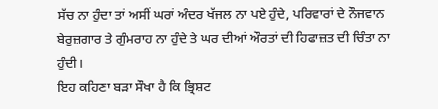ਸੱਚ ਨਾ ਹੁੰਦਾ ਤਾਂ ਅਸੀਂ ਘਰਾਂ ਅੰਦਰ ਖੱਜਲ ਨਾ ਪਏ ਹੁੰਦੇ, ਪਰਿਵਾਰਾਂ ਦੇ ਨੌਜਵਾਨ ਬੇਰੁਜ਼ਗਾਰ ਤੇ ਗੁੰਮਰਾਹ ਨਾ ਹੁੰਦੇ ਤੇ ਘਰ ਦੀਆਂ ਔਰਤਾਂ ਦੀ ਹਿਫਾਜ਼ਤ ਦੀ ਚਿੰਤਾ ਨਾ ਹੁੰਦੀ।
ਇਹ ਕਹਿਣਾ ਬੜਾ ਸੌਖਾ ਹੈ ਕਿ ਭ੍ਰਿਸ਼ਟ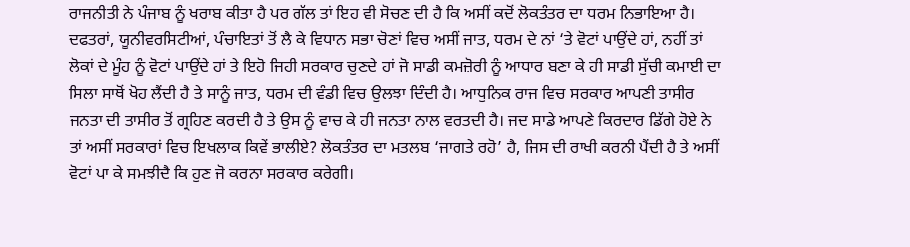ਰਾਜਨੀਤੀ ਨੇ ਪੰਜਾਬ ਨੂੰ ਖਰਾਬ ਕੀਤਾ ਹੈ ਪਰ ਗੱਲ ਤਾਂ ਇਹ ਵੀ ਸੋਚਣ ਦੀ ਹੈ ਕਿ ਅਸੀਂ ਕਦੋਂ ਲੋਕਤੰਤਰ ਦਾ ਧਰਮ ਨਿਭਾਇਆ ਹੈ। ਦਫਤਰਾਂ, ਯੂਨੀਵਰਸਿਟੀਆਂ, ਪੰਚਾਇਤਾਂ ਤੋਂ ਲੈ ਕੇ ਵਿਧਾਨ ਸਭਾ ਚੋਣਾਂ ਵਿਚ ਅਸੀਂ ਜਾਤ, ਧਰਮ ਦੇ ਨਾਂ ‘ਤੇ ਵੋਟਾਂ ਪਾਉਂਦੇ ਹਾਂ, ਨਹੀਂ ਤਾਂ ਲੋਕਾਂ ਦੇ ਮੂੰਹ ਨੂੰ ਵੋਟਾਂ ਪਾਉਂਦੇ ਹਾਂ ਤੇ ਇਹੋ ਜਿਹੀ ਸਰਕਾਰ ਚੁਣਦੇ ਹਾਂ ਜੋ ਸਾਡੀ ਕਮਜ਼ੋਰੀ ਨੂੰ ਆਧਾਰ ਬਣਾ ਕੇ ਹੀ ਸਾਡੀ ਸੁੱਚੀ ਕਮਾਈ ਦਾ ਸਿਲਾ ਸਾਥੋਂ ਖੋਹ ਲੈਂਦੀ ਹੈ ਤੇ ਸਾਨੂੰ ਜਾਤ, ਧਰਮ ਦੀ ਵੰਡੀ ਵਿਚ ਉਲਝਾ ਦਿੰਦੀ ਹੈ। ਆਧੁਨਿਕ ਰਾਜ ਵਿਚ ਸਰਕਾਰ ਆਪਣੀ ਤਾਸੀਰ ਜਨਤਾ ਦੀ ਤਾਸੀਰ ਤੋਂ ਗ੍ਰਹਿਣ ਕਰਦੀ ਹੈ ਤੇ ਉਸ ਨੂੰ ਵਾਚ ਕੇ ਹੀ ਜਨਤਾ ਨਾਲ ਵਰਤਦੀ ਹੈ। ਜਦ ਸਾਡੇ ਆਪਣੇ ਕਿਰਦਾਰ ਡਿੱਗੇ ਹੋਏ ਨੇ ਤਾਂ ਅਸੀਂ ਸਰਕਾਰਾਂ ਵਿਚ ਇਖਲਾਕ ਕਿਵੇਂ ਭਾਲੀਏ? ਲੋਕਤੰਤਰ ਦਾ ਮਤਲਬ ‘ਜਾਗਤੇ ਰਹੋ’ ਹੈ, ਜਿਸ ਦੀ ਰਾਖੀ ਕਰਨੀ ਪੈਂਦੀ ਹੈ ਤੇ ਅਸੀਂ ਵੋਟਾਂ ਪਾ ਕੇ ਸਮਝੀਦੈ ਕਿ ਹੁਣ ਜੋ ਕਰਨਾ ਸਰਕਾਰ ਕਰੇਗੀ।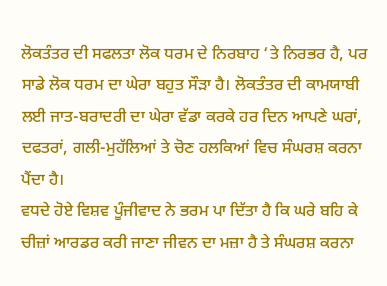ਲੋਕਤੰਤਰ ਦੀ ਸਫਲਤਾ ਲੋਕ ਧਰਮ ਦੇ ਨਿਰਬਾਹ ‘ਤੇ ਨਿਰਭਰ ਹੈ, ਪਰ ਸਾਡੇ ਲੋਕ ਧਰਮ ਦਾ ਘੇਰਾ ਬਹੁਤ ਸੌੜਾ ਹੈ। ਲੋਕਤੰਤਰ ਦੀ ਕਾਮਯਾਬੀ ਲਈ ਜਾਤ-ਬਰਾਦਰੀ ਦਾ ਘੇਰਾ ਵੱਡਾ ਕਰਕੇ ਹਰ ਦਿਨ ਆਪਣੇ ਘਰਾਂ, ਦਫਤਰਾਂ, ਗਲੀ-ਮੁਹੱਲਿਆਂ ਤੇ ਚੋਣ ਹਲਕਿਆਂ ਵਿਚ ਸੰਘਰਸ਼ ਕਰਨਾ ਪੈਂਦਾ ਹੈ।
ਵਧਦੇ ਹੋਏ ਵਿਸ਼ਵ ਪੂੰਜੀਵਾਦ ਨੇ ਭਰਮ ਪਾ ਦਿੱਤਾ ਹੈ ਕਿ ਘਰੇ ਬਹਿ ਕੇ ਚੀਜ਼ਾਂ ਆਰਡਰ ਕਰੀ ਜਾਣਾ ਜੀਵਨ ਦਾ ਮਜ਼ਾ ਹੈ ਤੇ ਸੰਘਰਸ਼ ਕਰਨਾ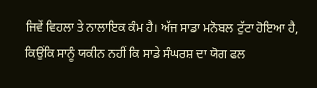ਜਿਵੇਂ ਵਿਹਲਾ ਤੇ ਨਾਲਾਇਕ ਕੰਮ ਹੈ। ਅੱਜ ਸਾਡਾ ਮਨੋਬਲ ਟੁੱਟਾ ਹੋਇਆ ਹੈ, ਕਿਉਂਕਿ ਸਾਨੂੰ ਯਕੀਨ ਨਹੀਂ ਕਿ ਸਾਡੇ ਸੰਘਰਸ਼ ਦਾ ਯੋਗ ਫਲ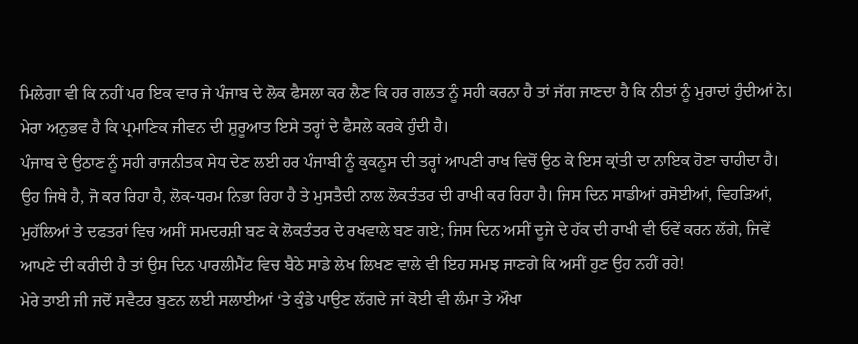ਮਿਲੇਗਾ ਵੀ ਕਿ ਨਹੀਂ ਪਰ ਇਕ ਵਾਰ ਜੇ ਪੰਜਾਬ ਦੇ ਲੋਕ ਫੈਸਲਾ ਕਰ ਲੈਣ ਕਿ ਹਰ ਗਲਤ ਨੂੰ ਸਹੀ ਕਰਨਾ ਹੈ ਤਾਂ ਜੱਗ ਜਾਣਦਾ ਹੈ ਕਿ ਨੀਤਾਂ ਨੂੰ ਮੁਰਾਦਾਂ ਹੁੰਦੀਆਂ ਨੇ। ਮੇਰਾ ਅਨੁਭਵ ਹੈ ਕਿ ਪ੍ਰਮਾਣਿਕ ਜੀਵਨ ਦੀ ਸ਼ੁਰੂਆਤ ਇਸੇ ਤਰ੍ਹਾਂ ਦੇ ਫੈਸਲੇ ਕਰਕੇ ਹੁੰਦੀ ਹੈ।
ਪੰਜਾਬ ਦੇ ਉਠਾਣ ਨੂੰ ਸਹੀ ਰਾਜਨੀਤਕ ਸੇਧ ਦੇਣ ਲਈ ਹਰ ਪੰਜਾਬੀ ਨੂੰ ਕੁਕਨੂਸ ਦੀ ਤਰ੍ਹਾਂ ਆਪਣੀ ਰਾਖ ਵਿਚੋਂ ਉਠ ਕੇ ਇਸ ਕ੍ਰਾਂਤੀ ਦਾ ਨਾਇਕ ਹੋਣਾ ਚਾਹੀਦਾ ਹੈ। ਉਹ ਜਿਥੇ ਹੈ, ਜੋ ਕਰ ਰਿਹਾ ਹੈ, ਲੋਕ-ਧਰਮ ਨਿਭਾ ਰਿਹਾ ਹੈ ਤੇ ਮੁਸਤੈਦੀ ਨਾਲ ਲੋਕਤੰਤਰ ਦੀ ਰਾਖੀ ਕਰ ਰਿਹਾ ਹੈ। ਜਿਸ ਦਿਨ ਸਾਡੀਆਂ ਰਸੋਈਆਂ, ਵਿਹੜਿਆਂ, ਮੁਹੱਲਿਆਂ ਤੇ ਦਫਤਰਾਂ ਵਿਚ ਅਸੀਂ ਸਮਦਰਸ਼ੀ ਬਣ ਕੇ ਲੋਕਤੰਤਰ ਦੇ ਰਖਵਾਲੇ ਬਣ ਗਏ; ਜਿਸ ਦਿਨ ਅਸੀਂ ਦੂਜੇ ਦੇ ਹੱਕ ਦੀ ਰਾਖੀ ਵੀ ਓਵੇਂ ਕਰਨ ਲੱਗੇ, ਜਿਵੇਂ ਆਪਣੇ ਦੀ ਕਰੀਦੀ ਹੈ ਤਾਂ ਉਸ ਦਿਨ ਪਾਰਲੀਮੈਂਟ ਵਿਚ ਬੈਠੇ ਸਾਡੇ ਲੇਖ ਲਿਖਣ ਵਾਲੇ ਵੀ ਇਹ ਸਮਝ ਜਾਣਗੇ ਕਿ ਅਸੀਂ ਹੁਣ ਉਹ ਨਹੀਂ ਰਹੇ!
ਮੇਰੇ ਤਾਈ ਜੀ ਜਦੋਂ ਸਵੈਟਰ ਬੁਣਨ ਲਈ ਸਲਾਈਆਂ ‘ਤੇ ਕੁੰਡੇ ਪਾਉਣ ਲੱਗਦੇ ਜਾਂ ਕੋਈ ਵੀ ਲੰਮਾ ਤੇ ਔਖਾ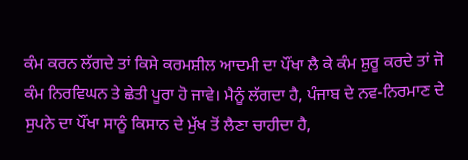ਕੰਮ ਕਰਨ ਲੱਗਦੇ ਤਾਂ ਕਿਸੇ ਕਰਮਸ਼ੀਲ ਆਦਮੀ ਦਾ ਪੌਂਖਾ ਲੈ ਕੇ ਕੰਮ ਸ਼ੁਰੂ ਕਰਦੇ ਤਾਂ ਜੋ ਕੰਮ ਨਿਰਵਿਘਨ ਤੇ ਛੇਤੀ ਪੂਰਾ ਹੋ ਜਾਵੇ। ਮੈਨੂੰ ਲੱਗਦਾ ਹੈ, ਪੰਜਾਬ ਦੇ ਨਵ-ਨਿਰਮਾਣ ਦੇ ਸੁਪਨੇ ਦਾ ਪੌਂਖਾ ਸਾਨੂੰ ਕਿਸਾਨ ਦੇ ਮੁੱਖ ਤੋਂ ਲੈਣਾ ਚਾਹੀਦਾ ਹੈ,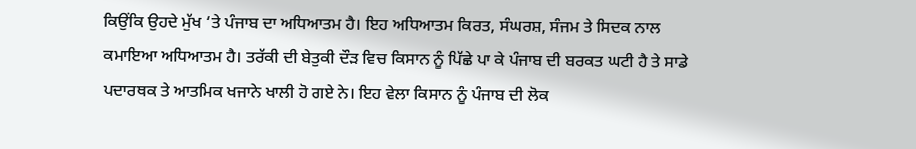ਕਿਉਂਕਿ ਉਹਦੇ ਮੁੱਖ ‘ਤੇ ਪੰਜਾਬ ਦਾ ਅਧਿਆਤਮ ਹੈ। ਇਹ ਅਧਿਆਤਮ ਕਿਰਤ, ਸੰਘਰਸ਼, ਸੰਜਮ ਤੇ ਸਿਦਕ ਨਾਲ ਕਮਾਇਆ ਅਧਿਆਤਮ ਹੈ। ਤਰੱਕੀ ਦੀ ਬੇਤੁਕੀ ਦੌੜ ਵਿਚ ਕਿਸਾਨ ਨੂੰ ਪਿੱਛੇ ਪਾ ਕੇ ਪੰਜਾਬ ਦੀ ਬਰਕਤ ਘਟੀ ਹੈ ਤੇ ਸਾਡੇ ਪਦਾਰਥਕ ਤੇ ਆਤਮਿਕ ਖਜਾਨੇ ਖਾਲੀ ਹੋ ਗਏ ਨੇ। ਇਹ ਵੇਲਾ ਕਿਸਾਨ ਨੂੰ ਪੰਜਾਬ ਦੀ ਲੋਕ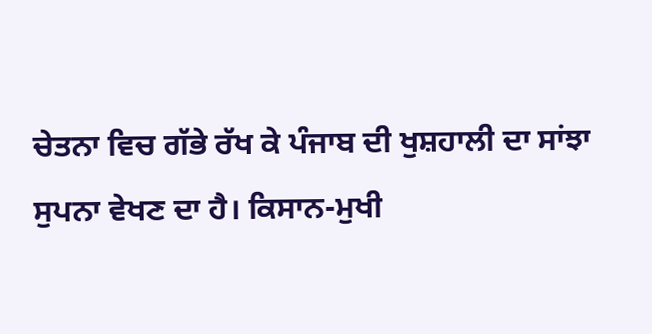ਚੇਤਨਾ ਵਿਚ ਗੱਭੇ ਰੱਖ ਕੇ ਪੰਜਾਬ ਦੀ ਖੁਸ਼ਹਾਲੀ ਦਾ ਸਾਂਝਾ ਸੁਪਨਾ ਵੇਖਣ ਦਾ ਹੈ। ਕਿਸਾਨ-ਮੁਖੀ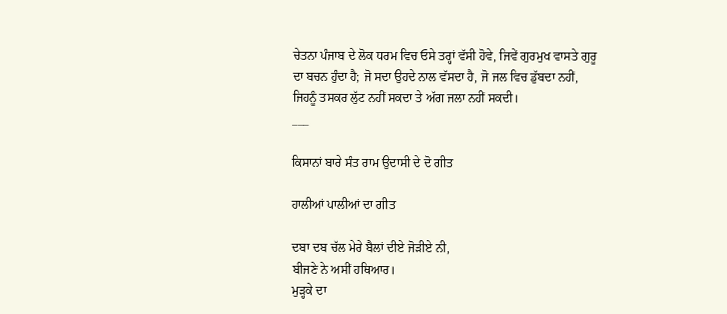ਚੇਤਨਾ ਪੰਜਾਬ ਦੇ ਲੋਕ ਧਰਮ ਵਿਚ ਓਸੇ ਤਰ੍ਹਾਂ ਵੱਸੀ ਹੋਵੇ, ਜਿਵੇਂ ਗੁਰਮੁਖ ਵਾਸਤੇ ਗੁਰੂ ਦਾ ਬਚਨ ਹੁੰਦਾ ਹੈ; ਜੋ ਸਦਾ ਉਹਦੇ ਨਾਲ ਵੱਸਦਾ ਹੈ, ਜੋ ਜਲ ਵਿਚ ਡੁੱਬਦਾ ਨਹੀਂ, ਜਿਹਨੂੰ ਤਸਕਰ ਲੁੱਟ ਨਹੀਂ ਸਕਦਾ ਤੇ ਅੱਗ ਜਲਾ ਨਹੀਂ ਸਕਦੀ।
___

ਕਿਸਾਨਾਂ ਬਾਰੇ ਸੰਤ ਰਾਮ ਉਦਾਸੀ ਦੇ ਦੋ ਗੀਤ

ਹਾਲੀਆਂ ਪਾਲੀਆਂ ਦਾ ਗੀਤ

ਦਬਾ ਦਬ ਚੱਲ ਮੇਰੇ ਬੈਲਾਂ ਦੀਏ ਜੋੜੀਏ ਨੀ,
ਬੀਜਣੇ ਨੇ ਅਸੀਂ ਹਥਿਆਰ।
ਮੁੜ੍ਹਕੇ ਦਾ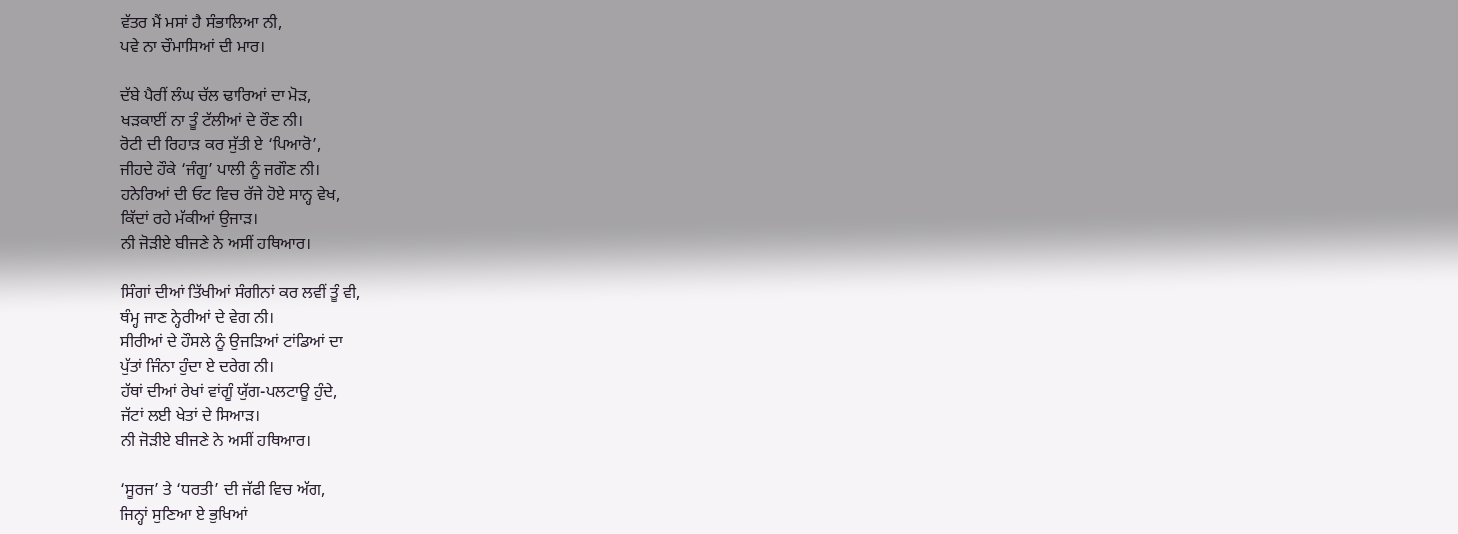ਵੱਤਰ ਮੈਂ ਮਸਾਂ ਹੈ ਸੰਭਾਲਿਆ ਨੀ,
ਪਵੇ ਨਾ ਚੌਮਾਸਿਆਂ ਦੀ ਮਾਰ।

ਦੱਬੇ ਪੈਰੀਂ ਲੰਘ ਚੱਲ ਢਾਰਿਆਂ ਦਾ ਮੋੜ,
ਖੜਕਾਈਂ ਨਾ ਤੂੰ ਟੱਲੀਆਂ ਦੇ ਰੌਣ ਨੀ।
ਰੋਟੀ ਦੀ ਰਿਹਾੜ ਕਰ ਸੁੱਤੀ ਏ ‘ਪਿਆਰੋ’,
ਜੀਹਦੇ ਹੌਕੇ ‘ਜੰਗੂ’ ਪਾਲੀ ਨੂੰ ਜਗੌਣ ਨੀ।
ਹਨੇਰਿਆਂ ਦੀ ਓਟ ਵਿਚ ਰੱਜੇ ਹੋਏ ਸਾਨ੍ਹ ਵੇਖ,
ਕਿੱਦਾਂ ਰਹੇ ਮੱਕੀਆਂ ਉਜਾੜ।
ਨੀ ਜੋੜੀਏ ਬੀਜਣੇ ਨੇ ਅਸੀਂ ਹਥਿਆਰ।

ਸਿੰਗਾਂ ਦੀਆਂ ਤਿੱਖੀਆਂ ਸੰਗੀਨਾਂ ਕਰ ਲਵੀਂ ਤੂੰ ਵੀ,
ਥੰਮ੍ਹ ਜਾਣ ਨ੍ਹੇਰੀਆਂ ਦੇ ਵੇਗ ਨੀ।
ਸੀਰੀਆਂ ਦੇ ਹੌਸਲੇ ਨੂੰ ਉਜੜਿਆਂ ਟਾਂਡਿਆਂ ਦਾ
ਪੁੱਤਾਂ ਜਿੰਨਾ ਹੁੰਦਾ ਏ ਦਰੇਗ ਨੀ।
ਹੱਥਾਂ ਦੀਆਂ ਰੇਖਾਂ ਵਾਂਗੂੰ ਯੁੱਗ-ਪਲਟਾਊ ਹੁੰਦੇ,
ਜੱਟਾਂ ਲਈ ਖੇਤਾਂ ਦੇ ਸਿਆੜ।
ਨੀ ਜੋੜੀਏ ਬੀਜਣੇ ਨੇ ਅਸੀਂ ਹਥਿਆਰ।

‘ਸੂਰਜ’ ਤੇ ‘ਧਰਤੀ’ ਦੀ ਜੱਫੀ ਵਿਚ ਅੱਗ,
ਜਿਨ੍ਹਾਂ ਸੁਣਿਆ ਏ ਭੁਖਿਆਂ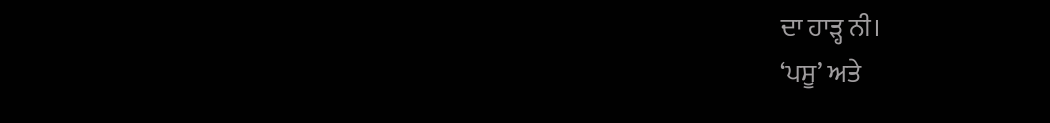ਦਾ ਹਾੜ੍ਹ ਨੀ।
‘ਪਸੂ’ ਅਤੇ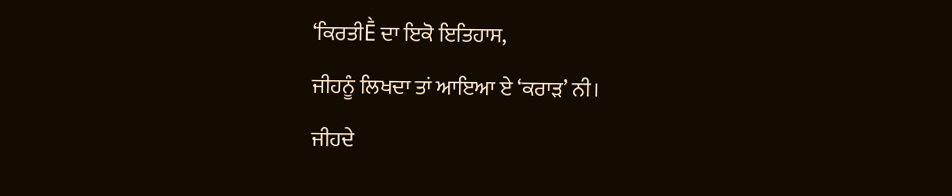‘ਕਿਰਤੀḔ ਦਾ ਇਕੋ ਇਤਿਹਾਸ,
ਜੀਹਨੂੰ ਲਿਖਦਾ ਤਾਂ ਆਇਆ ਏ ‘ਕਰਾੜ’ ਨੀ।
ਜੀਹਦੇ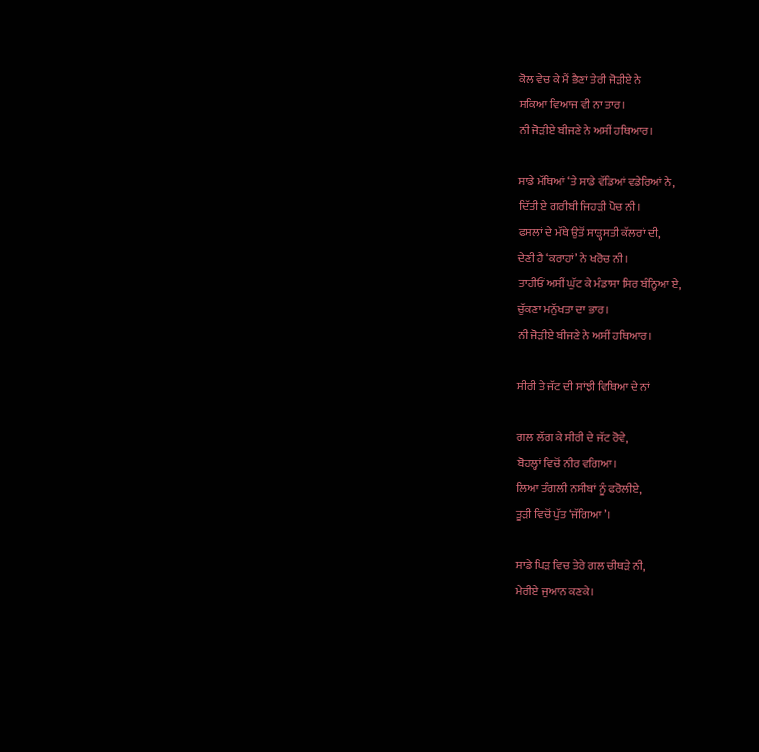ਕੋਲ ਵੇਚ ਕੇ ਮੈਂ ਭੈਣਾਂ ਤੇਰੀ ਜੋੜੀਏ ਨੇ
ਸਕਿਆ ਵਿਆਜ ਵੀ ਨਾ ਤਾਰ।
ਨੀ ਜੋੜੀਏ ਬੀਜਣੇ ਨੇ ਅਸੀਂ ਹਥਿਆਰ।

ਸਾਡੇ ਮੱਥਿਆਂ ‘ਤੇ ਸਾਡੇ ਵੱਡਿਆਂ ਵਡੇਰਿਆਂ ਨੇ,
ਦਿੱਤੀ ਏ ਗਰੀਬੀ ਜਿਹੜੀ ਪੋਚ ਨੀ।
ਫਸਲਾਂ ਦੇ ਮੱਥੇ ਉਤੋਂ ਸਾੜ੍ਹਸਤੀ ਕੱਲਰਾਂ ਦੀ,
ਦੇਣੀ ਹੈ ‘ਕਰਾਹਾਂ’ ਨੇ ਖਰੋਚ ਨੀ।
ਤਾਹੀਓਂ ਅਸੀਂ ਘੁੱਟ ਕੇ ਮੰਡਾਸਾ ਸਿਰ ਬੰਨ੍ਹਿਆ ਏ,
ਚੁੱਕਣਾ ਮਨੁੱਖਤਾ ਦਾ ਭਾਰ।
ਨੀ ਜੋੜੀਏ ਬੀਜਣੇ ਨੇ ਅਸੀਂ ਹਥਿਆਰ।

ਸੀਰੀ ਤੇ ਜੱਟ ਦੀ ਸਾਂਝੀ ਵਿਥਿਆ ਦੇ ਨਾਂ

ਗਲ ਲੱਗ ਕੇ ਸੀਰੀ ਦੇ ਜੱਟ ਰੋਵੇ,
ਬੋਹਲ੍ਹਾਂ ਵਿਚੋਂ ਨੀਰ ਵਗਿਆ।
ਲਿਆ ਤੰਗਲੀ ਨਸੀਬਾਂ ਨੂੰ ਫਰੋਲੀਏ,
ਤੂੜੀ ਵਿਚੋਂ ਪੁੱਤ ‘ਜੱਗਿਆ’।

ਸਾਡੇ ਪਿੜ ਵਿਚ ਤੇਰੇ ਗਲ ਚੀਥੜੇ ਨੀ,
ਮੇਰੀਏ ਜੁਆਨ ਕਣਕੇ।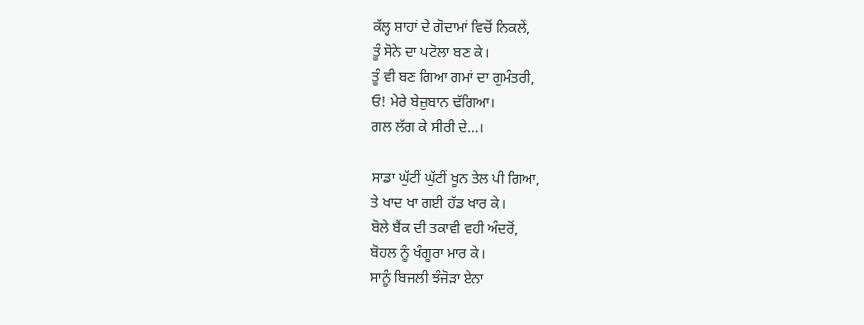ਕੱਲ੍ਹ ਸ਼ਾਹਾਂ ਦੇ ਗੋਦਾਮਾਂ ਵਿਚੋਂ ਨਿਕਲੇਂ,
ਤੂੰ ਸੋਨੇ ਦਾ ਪਟੋਲਾ ਬਣ ਕੇ।
ਤੂੰ ਵੀ ਬਣ ਗਿਆ ਗਮਾਂ ਦਾ ਗੁਮੰਤਰੀ,
ਓ! ਮੇਰੇ ਬੇਜ਼ੁਬਾਨ ਢੱਗਿਆ।
ਗਲ ਲੱਗ ਕੇ ਸੀਰੀ ਦੇ…।

ਸਾਡਾ ਘੁੱਟੀਂ ਘੁੱਟੀਂ ਖੂਨ ਤੇਲ ਪੀ ਗਿਆ,
ਤੇ ਖਾਦ ਖਾ ਗਈ ਹੱਡ ਖਾਰ ਕੇ।
ਬੋਲੇ ਬੈਂਕ ਦੀ ਤਕਾਵੀ ਵਹੀ ਅੰਦਰੋਂ,
ਬੋਹਲ ਨੂੰ ਖੰਗੂਰਾ ਮਾਰ ਕੇ।
ਸਾਨੂੰ ਬਿਜਲੀ ਝੰਜੋੜਾ ਏਨਾ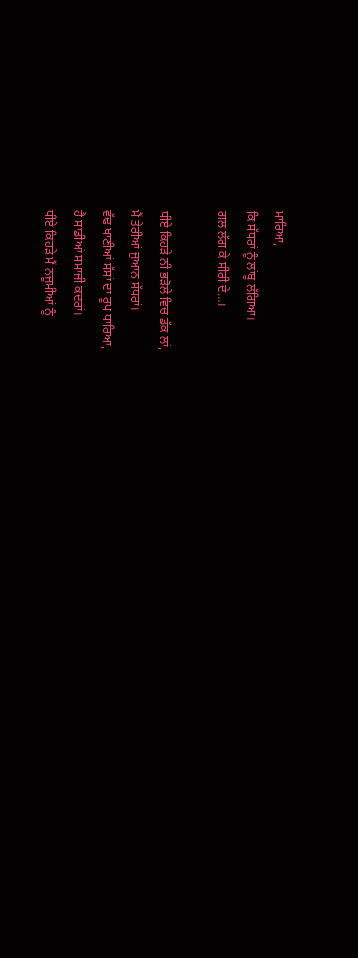ਮਾਰਿਆ,
ਕਿ ਸੱਧਰਾਂ ਨੂੰ ਲਾਂਬੂ ਲੱਗਿਆ।
ਗਲ ਲੱਗ ਕੇ ਸੀਰੀ ਦੇ…।

ਧੀਏ ਕਿਹੜੇ ਨੀ ਭੜੋਲੇ ਵਿਚ ਡੱਕ ਲਾਂ,
ਮੈਂ ਤੇਰੀਆਂ ਜੁਆਨ ਸੱਧਰਾਂ।
ਵੱਢ ਖਾਣੀਆਂ ਸੱਸਾਂ ਦਾ ਰੂਪ ਧਾਰਿਆ,
ਹੈ ਸਾਡੀਆਂ ਸਮਾਜੀ ਕਦਰਾਂ।
ਧੀਏ ਕਿਹੜੇ ਮੈਂ ਨਜੂਮੀਆਂ ਨੂੰ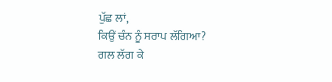ਪੁੱਛ ਲਾਂ,
ਕਿਉਂ ਚੰਨ ਨੂੰ ਸਰਾਪ ਲੱਗਿਆ?
ਗਲ ਲੱਗ ਕੇ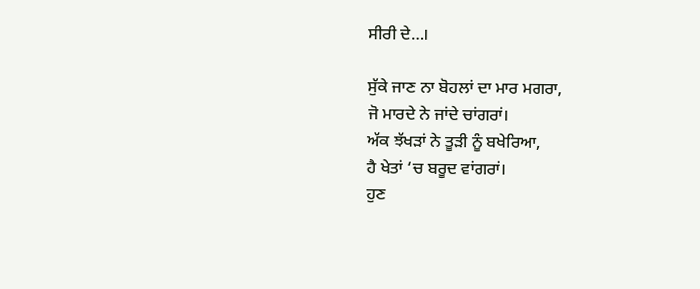ਸੀਰੀ ਦੇ…।

ਸੁੱਕੇ ਜਾਣ ਨਾ ਬੋਹਲਾਂ ਦਾ ਮਾਰ ਮਗਰਾ,
ਜੋ ਮਾਰਦੇ ਨੇ ਜਾਂਦੇ ਚਾਂਗਰਾਂ।
ਅੱਕ ਝੱਖੜਾਂ ਨੇ ਤੂੜੀ ਨੂੰ ਬਖੇਰਿਆ,
ਹੈ ਖੇਤਾਂ ‘ਚ ਬਰੂਦ ਵਾਂਗਰਾਂ।
ਹੁਣ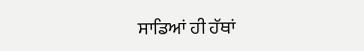ਸਾਡਿਆਂ ਹੀ ਹੱਥਾਂ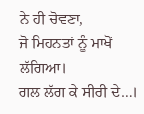ਨੇ ਹੀ ਚੋਵਣਾ,
ਜੋ ਮਿਹਨਤਾਂ ਨੂੰ ਮਾਖੋਂ ਲੱਗਿਆ।
ਗਲ ਲੱਗ ਕੇ ਸੀਰੀ ਦੇ…।